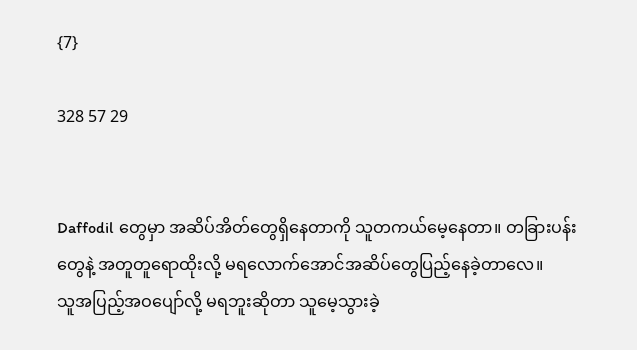{7}

328 57 29


Daffodil တွေမှာ အဆိပ်အိတ်တွေရှိနေတာကို သူတကယ်မေ့နေတာ။ တခြားပန်းတွေနဲ့ အတူတူရောထိုးလို့ မရလောက်အောင်အဆိပ်တွေပြည့်နေခဲ့တာလေ။
သူအပြည့်အဝပျော်လို့ မရဘူးဆိုတာ သူမေ့သွားခဲ့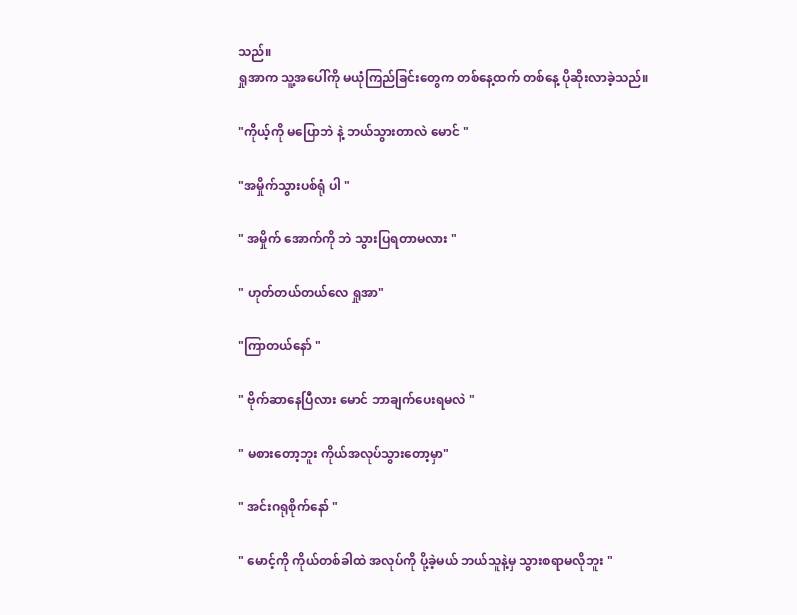သည်။
ရှုအာက သူ့အပေါ်ကို မယုံကြည်ခြင်းတွေက တစ်နေ့ထက် တစ်နေ့ ပိုဆိုးလာခဲ့သည်။

"ကိုယ့်ကို မပြောဘဲ နဲ့ ဘယ်သွားတာလဲ မောင် "

"အမှိုက်သွားပစ်ရုံ ပါ "

" အမှိုက် အောက်ကို ဘဲ သွားပြရတာမလား "

" ဟုတ်တယ်တယ်လေ ရှုအာ"

"ကြာတယ်နော် "

" ဗိုက်ဆာနေပြီလား မောင် ဘာချက်ပေးရမလဲ "

" မစားတော့ဘူး ကိုယ်အလုပ်သွားတော့မှာ"

" အင်းဂရုစိုက်နော် "

" မောင့်ကို ကိုယ်တစ်ခါထဲ အလုပ်ကို ပို့ခဲ့မယ် ဘယ်သူနဲ့မှ သွားစရာမလိုဘူး "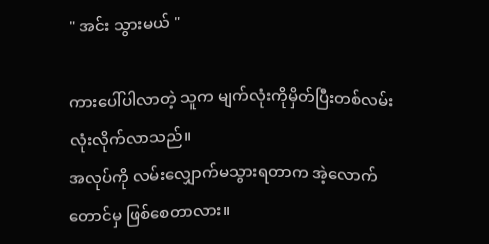" အင်း သွားမယ် "

ကားပေါ်ပါလာတဲ့ သူက မျက်လုံးကိုမှိတ်ပြီးတစ်လမ်းလုံးလိုက်လာသည်။
အလုပ်ကို လမ်းလျှောက်မသွားရတာက အဲ့လောက်တောင်မှ ဖြစ်စေတာလား။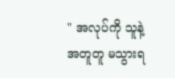" အလုပ်ကို သူနဲ့ အတူတူ မသွားရ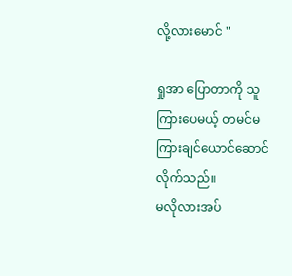လို့လားမောင် "

ရှုအာ ပြောတာကို သူကြားပေမယ့် တမင်မကြားချင်ယောင်ဆောင်လိုက်သည်။
မလိုလားအပ်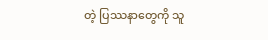တဲ့ ပြဿနာတွေကို သူ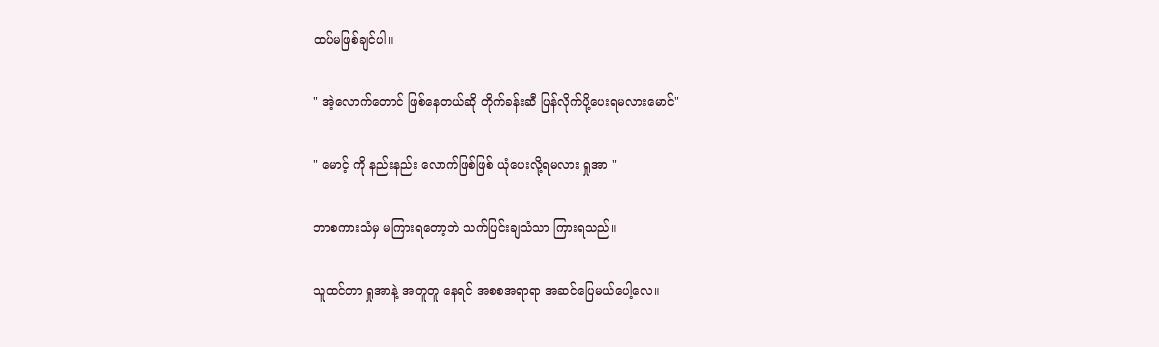ထပ်မဖြစ်ချင်ပါ။

" အဲ့လောက်တောင် ဖြစ်နေတယ်ဆို တိုက်ခန်းဆီ ပြန်လိုက်ပို့ပေးရမလားမောင်"

" မောင့် ကို နည်းနည်း လောက်ဖြစ်ဖြစ် ယုံပေးလို့ရမလား ရှုအာ "

ဘာစကားသံမှ မကြားရတော့ဘဲ သက်ပြင်းချသံသာ ကြားရသည်။

သူထင်တာ ရှုအာနဲ့ အတူတူ နေရင် အစစအရာရာ အဆင်ပြေမယ်ပေါ့လေ။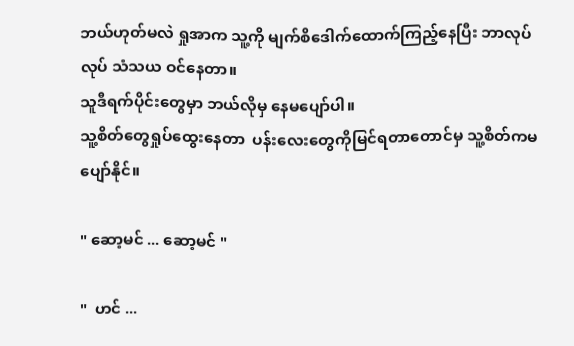ဘယ်ဟုတ်မလဲ ရှုအာက သူ့ကို မျက်စိဒေါက်ထောက်ကြည့်နေပြီး ဘာလုပ်လုပ် သံသယ ဝင်နေတာ။
သူဒီရက်ပိုင်းတွေမှာ ဘယ်လိုမှ နေမပျော်ပါ။
သူ့စိတ်တွေရှုပ်ထွေးနေတာ  ပန်းလေးတွေကိုမြင်ရတာတောင်မှ သူ့စိတ်ကမပျော်နိုင်။

" ဆော့မင် ... ဆော့မင် "

"  ဟင် ...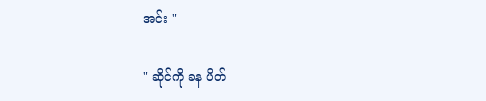အင်း "

" ဆိုင်ကို ခန ပိတ်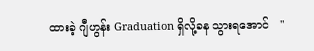ထားခဲ့ ဂျီဟွန်း Graduation ရှိလို့ခန သွားရအောင်   "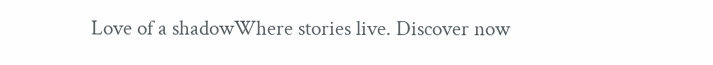Love of a shadowWhere stories live. Discover now